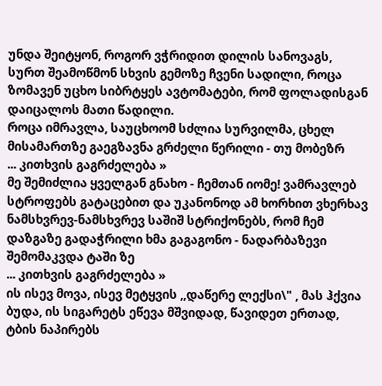უნდა შეიტყონ, როგორ ვჭრიდით დილის სანოვაგს, სურთ შეამოწმონ სხვის გემოზე ჩვენი სადილი, როცა ზომავენ უცხო სიბრტყეს ავტომატები, რომ ფოლადისგან დაიცალოს მათი წადილი.
როცა იმრავლა, საუცხოომ სძლია სურვილმა, ცხელ მისამართზე გაეგზავნა გრძელი წერილი - თუ მობეზრ
... კითხვის გაგრძელება »
მე შემიძლია ყველგან გნახო - ჩემთან იომე! ვამრავლებ სტროფებს გატაცებით და უკანონოდ ამ ხორხით ვხერხავ ნამსხვრევ-ნამსხვრევ საშიშ სტრიქონებს, რომ ჩემ დაზგაზე გადაჭრილი ხმა გაგაგონო - ნადარბაზევი შემომაკვდა ტაში ზე
... კითხვის გაგრძელება »
ის ისევ მოვა, ისევ მეტყვის ,,დაწერე ლექსი\" , მას ჰქვია ბუდა, ის სიგარეტს ეწევა მშვიდად, წავიდეთ ერთად, ტბის ნაპირებს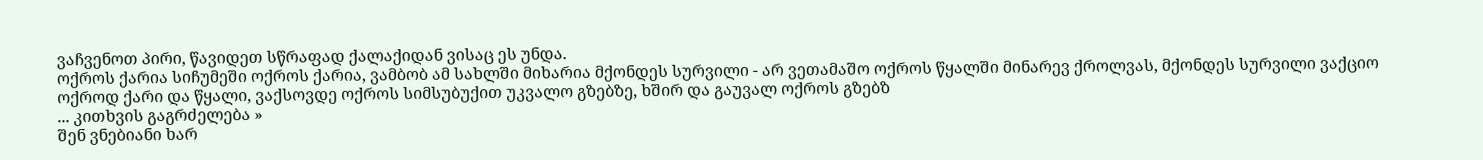ვაჩვენოთ პირი, წავიდეთ სწრაფად ქალაქიდან ვისაც ეს უნდა.
ოქროს ქარია სიჩუმეში ოქროს ქარია, ვამბობ ამ სახლში მიხარია მქონდეს სურვილი - არ ვეთამაშო ოქროს წყალში მინარევ ქროლვას, მქონდეს სურვილი ვაქციო ოქროდ ქარი და წყალი, ვაქსოვდე ოქროს სიმსუბუქით უკვალო გზებზე, ხშირ და გაუვალ ოქროს გზებზ
... კითხვის გაგრძელება »
შენ ვნებიანი ხარ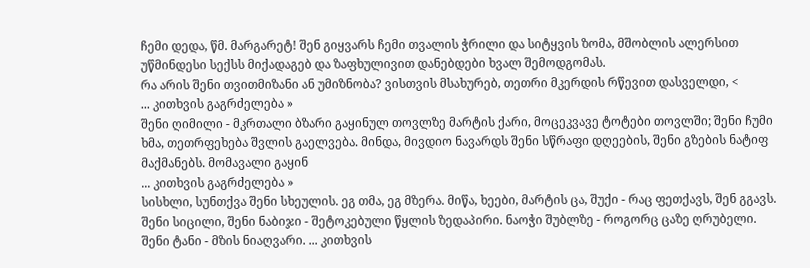ჩემი დედა, წმ. მარგარეტ! შენ გიყვარს ჩემი თვალის ჭრილი და სიტყვის ზომა, მშობლის ალერსით უწმინდესი სექსს მიქადაგებ და ზაფხულივით დანებდები ხვალ შემოდგომას.
რა არის შენი თვითმიზანი ან უმიზნობა? ვისთვის მსახურებ, თეთრი მკერდის რწევით დასველდი, <
... კითხვის გაგრძელება »
შენი ღიმილი - მკრთალი ბზარი გაყინულ თოვლზე მარტის ქარი, მოცეკვავე ტოტები თოვლში; შენი ჩუმი ხმა, თეთრფეხება შვლის გაელვება. მინდა, მივდიო ნავარდს შენი სწრაფი დღეების, შენი გზების ნატიფ მაქმანებს. მომავალი გაყინ
... კითხვის გაგრძელება »
სისხლი, სუნთქვა შენი სხეულის. ეგ თმა, ეგ მზერა. მიწა, ხეები, მარტის ცა, შუქი - რაც ფეთქავს, შენ გგავს. შენი სიცილი, შენი ნაბიჯი - შეტოკებული წყლის ზედაპირი. ნაოჭი შუბლზე - როგორც ცაზე ღრუბელი. შენი ტანი - მზის ნიაღვარი. ... კითხვის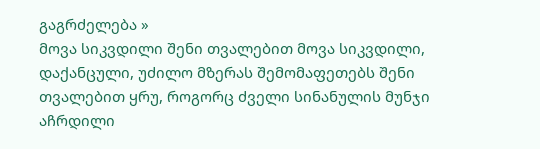გაგრძელება »
მოვა სიკვდილი შენი თვალებით მოვა სიკვდილი, დაქანცული, უძილო მზერას შემომაფეთებს შენი თვალებით ყრუ, როგორც ძველი სინანულის მუნჯი აჩრდილი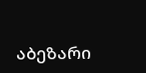აბეზარი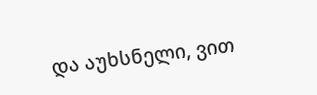და აუხსნელი, ვით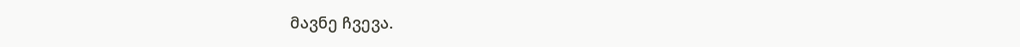მავნე ჩვევა.